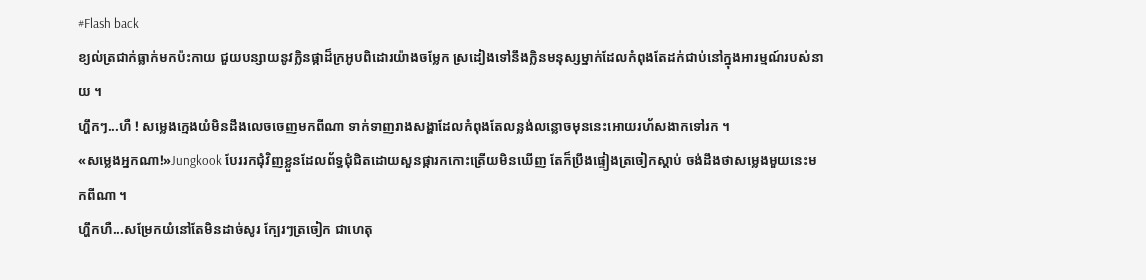#Flash back
ខ្យល់ត្រជាក់ធ្លាក់មកប៉ះកាយ ជួយបន្សាយនូវក្លិនផ្កាដ៏ក្រអូបពិដោរយ៉ាងចម្លែក ស្រដៀងទៅនឹងក្លិនមនុស្សម្នាក់ដែលកំពុងតែដក់ជាប់នៅក្នុងអារម្មណ៍របស់នាយ ។
ហ្ហឹកៗ...ហឺ ! សម្លេងក្មេងយំមិនដឹងលេចចេញមកពីណា ទាក់ទាញរាងសង្ហាដែលកំពុងតែលន្លង់លន្លោចមុននេះអោយរហ័សងាកទៅរក ។
«សម្លេងអ្នកណា!»Jungkook បែររកជុំវិញខ្លួនដែលព័ទ្ធជុំជិតដោយសួនផ្ការកកោះត្រើយមិនឃើញ តែក៏ប្រឹងផ្ទៀងត្រចៀកស្ដាប់ ចង់ដឹងថាសម្លេងមួយនេះមកពីណា ។
ហ្ហឹកហឺ...សម្រែកយំនៅតែមិនដាច់សូរ ក្បែរៗត្រចៀក ជាហេតុ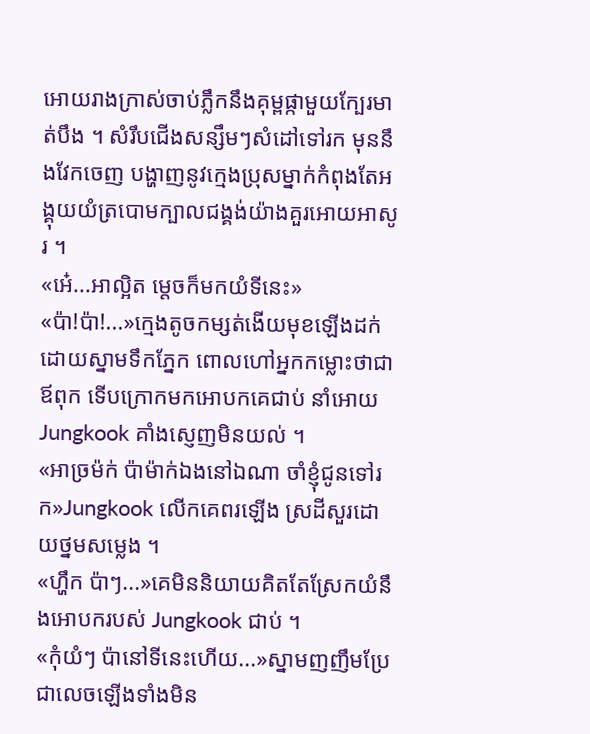អោយរាងក្រាស់ចាប់ភ្លឹកនឹងគុម្ពផ្កាមួយក្បែរមាត់បឹង ។ សំរឹបជើងសន្សឹមៗសំដៅទៅរក មុននឹងវែកចេញ បង្ហាញនូវក្មេងប្រុសម្នាក់កំពុងតែអង្គុយយំត្របោមក្បាលជង្គង់យ៉ាងគួរអោយអាសូរ ។
«អេ៎...អាល្អិត ម្ដេចក៏មកយំទីនេះ»
«ប៉ា!ប៉ា!...»ក្មេងតូចកម្សត់ងើយមុខឡើងដក់ដោយស្នាមទឹកភ្នែក ពោលហៅអ្នកកម្លោះថាជាឪពុក ទើបក្រោកមកអោបកគេជាប់ នាំអោយ Jungkook គាំងស្ញេញមិនយល់ ។
«អាច្រម៉ក់ ប៉ាម៉ាក់ឯងនៅឯណា ចាំខ្ញុំជូនទៅរក»Jungkook លើកគេពរឡើង ស្រដីសួរដោយថ្នមសម្លេង ។
«ហ្ហឹក ប៉ាៗ...»គេមិននិយាយគិតតែស្រែកយំនឹងអោបករបស់ Jungkook ជាប់ ។
«កុំយំៗ ប៉ានៅទីនេះហើយ...»ស្នាមញញឹមប្រែជាលេចឡើងទាំងមិន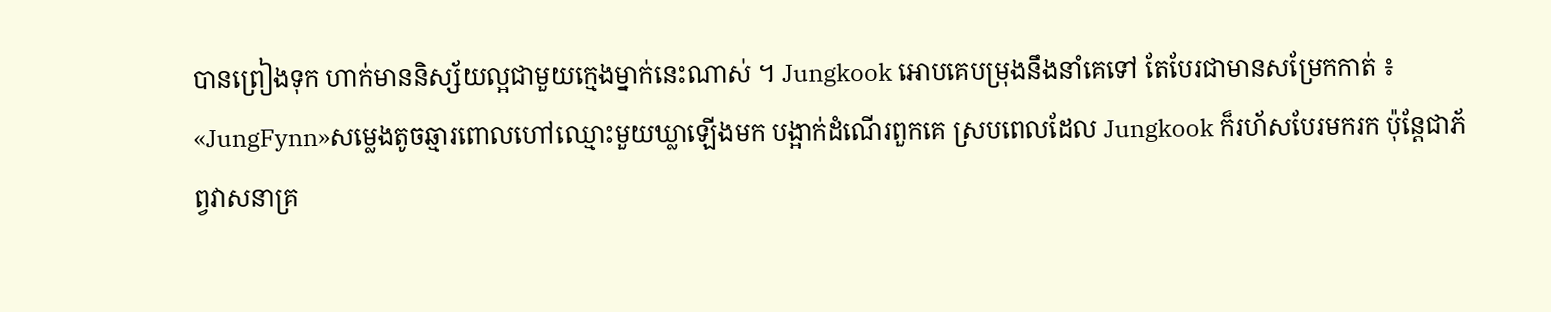បានព្រៀងទុក ហាក់មាននិស្ស័យល្អជាមួយក្មេងម្នាក់នេះណាស់ ។ Jungkook អោបគេបម្រុងនឹងនាំគេទៅ តែបែរជាមានសម្រែកកាត់ ៖
«JungFynn»សម្លេងតូចឆ្មារពោលហៅឈ្មោះមួយឃ្លាឡើងមក បង្អាក់ដំណើរពួកគេ ស្របពេលដែល Jungkook ក៏រហ័សបែរមករក ប៉ុន្តែជាភ័ព្វវាសនាគ្រ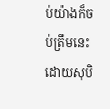ប់យ៉ាងក៏ចប់ត្រឹមនេះ ដោយសុបិ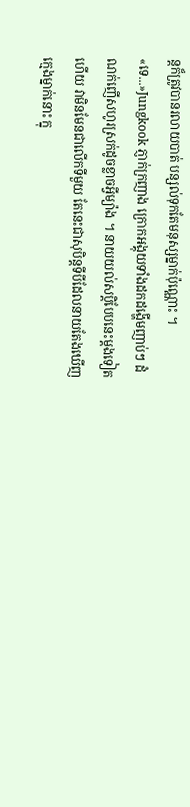ន្តក៏ត្រូវបានរលាយបាត់ បន្សល់ទុកតែមនុស្សម្នាក់ប៉ុណ្ណោះ ។
«ទេ...»Jungkook ភ្ញាក់ក្រញាង ក្រោកអង្គុយទាំងដកដង្ហើមញាប់ៗ ដំណក់ញើសហូរស្រក់ដូចខ្លាចអ្វីម្យ៉ាង ។ នាយយល់សប្តិបែបនេះម្ដងទៀតហើយ វាមិនមែនជាលើកទីមួយ តែនេះជាសុបិន្តទីបីដែលនាយតែងឃើញក្មេងម្នាក់នោះ ក្នុ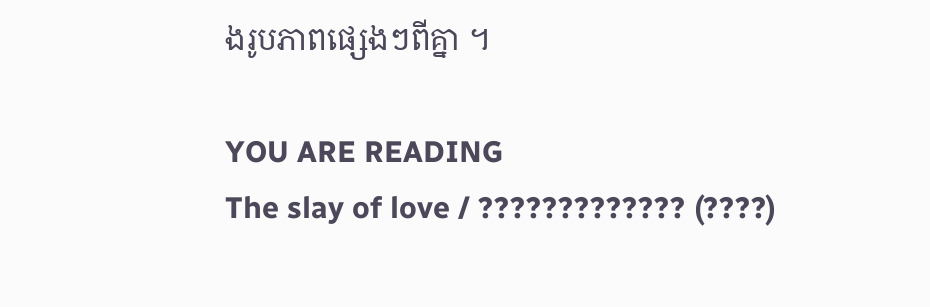ងរូបភាពផ្សេងៗពីគ្នា ។

YOU ARE READING
The slay of love / ????????????? (????)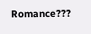Romance???